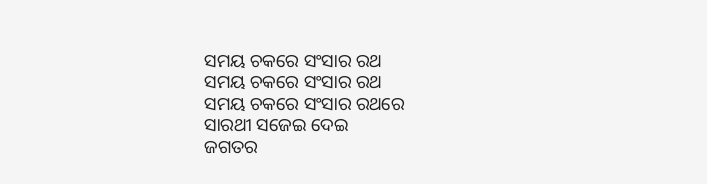ସମୟ ଚକରେ ସଂସାର ରଥ
ସମୟ ଚକରେ ସଂସାର ରଥ
ସମୟ ଚକରେ ସଂସାର ରଥରେ
ସାରଥୀ ସଜେଇ ଦେଇ
ଜଗତର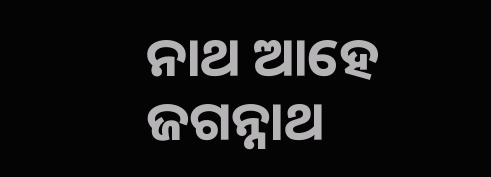ନାଥ ଆହେ ଜଗନ୍ନାଥ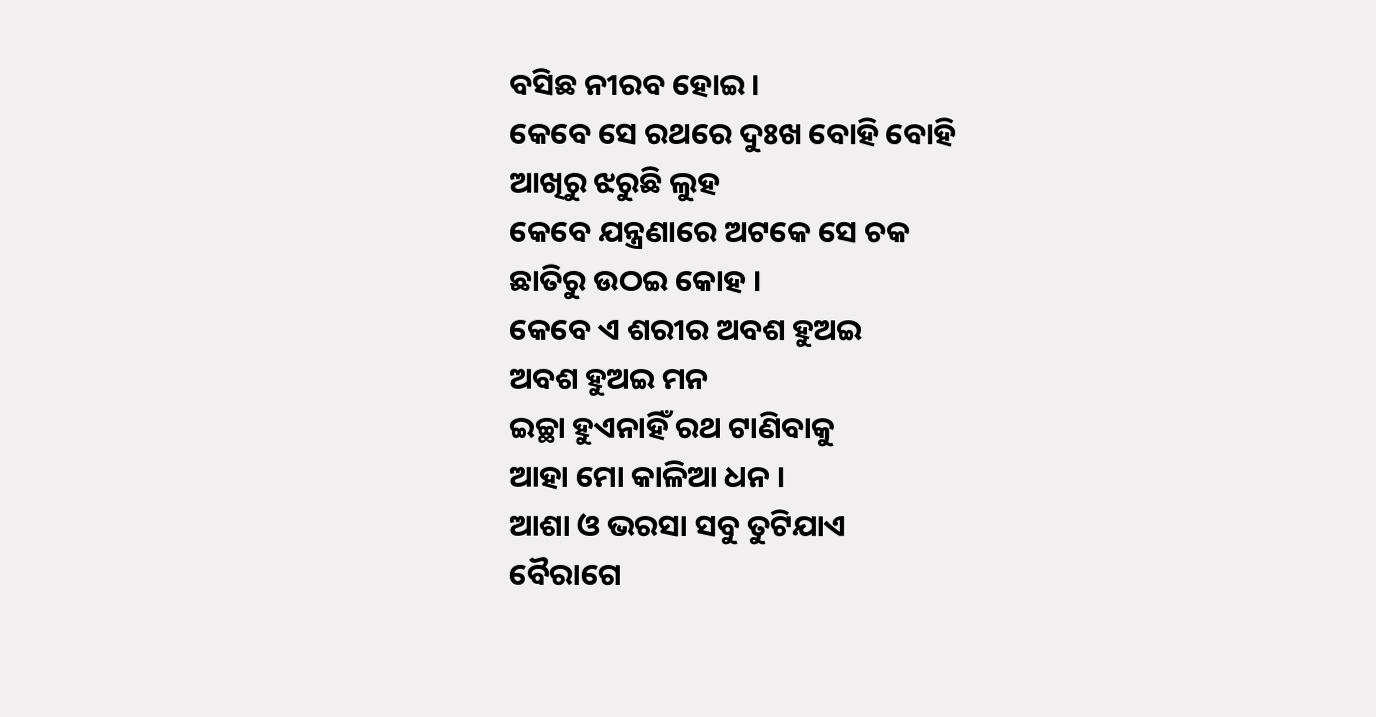ବସିଛ ନୀରବ ହୋଇ ।
କେବେ ସେ ରଥରେ ଦୁଃଖ ବୋହି ବୋହି
ଆଖିରୁ ଝରୁଛି ଲୁହ
କେବେ ଯନ୍ତ୍ରଣାରେ ଅଟକେ ସେ ଚକ
ଛାତିରୁ ଉଠଇ କୋହ ।
କେବେ ଏ ଶରୀର ଅବଶ ହୁଅଇ
ଅବଶ ହୁଅଇ ମନ
ଇଚ୍ଛା ହୁଏନାହିଁ ରଥ ଟାଣିବାକୁ
ଆହା ମୋ କାଳିଆ ଧନ ।
ଆଶା ଓ ଭରସା ସବୁ ତୁଟିଯାଏ
ବୈରାଗେ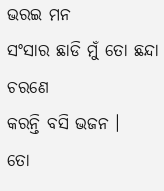ଭରଇ ମନ
ସଂସାର ଛାଡି ମୁଁ ତୋ ଛନ୍ଦା ଚରଣେ
କରନ୍ତି ବସି ଭଜନ ।
ତୋ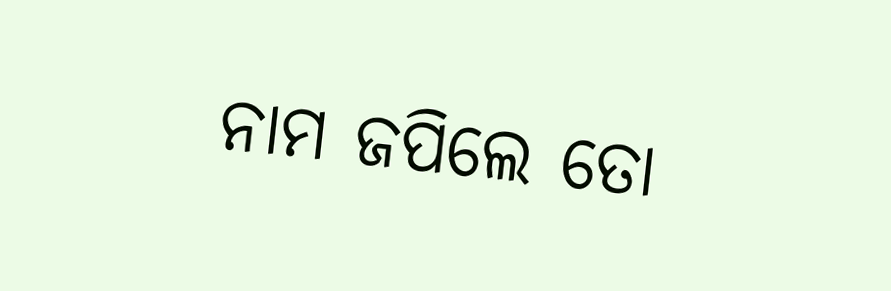ନାମ ଜପିଲେ ତୋ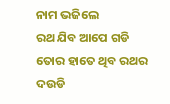ନାମ ଭଜିଲେ
ରଥ ଯିବ ଆପେ ଗଡି
ତୋର ହାତେ ଥିବ ରଥର ଦଉଡି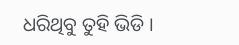ଧରିଥିବୁ ତୁହି ଭିଡି ।